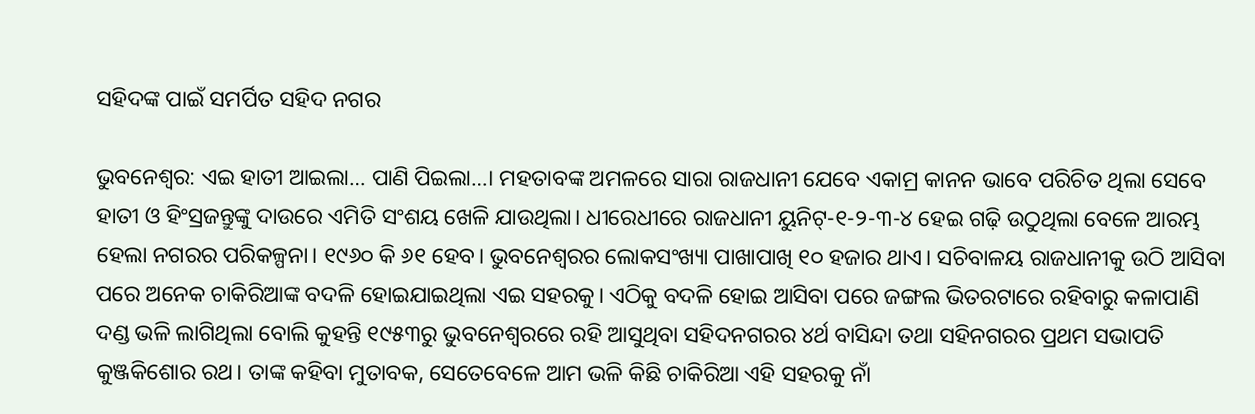ସହିଦଙ୍କ ପାଇଁ ସମର୍ପିତ ସହିଦ ନଗର

ଭୁବନେଶ୍ୱର: ଏଇ ହାତୀ ଆଇଲା… ପାଣି ପିଇଲା…। ମହତାବଙ୍କ ଅମଳରେ ସାରା ରାଜଧାନୀ ଯେବେ ଏକାମ୍ର କାନନ ଭାବେ ପରିଚିତ ଥିଲା ସେବେ ହାତୀ ଓ ହିଂସ୍ରଜନ୍ତୁଙ୍କୁ ଦାଉରେ ଏମିତି ସଂଶୟ ଖେଳି ଯାଉଥିଲା। ଧୀରେଧୀରେ ରାଜଧାନୀ ୟୁନିଟ୍‌-୧-୨-୩-୪ ହେଇ ଗଢ଼ି ଉଠୁଥିଲା ବେଳେ ଆରମ୍ଭ ହେଲା ନଗରର ପରିକଳ୍ପନା। ୧୯୬୦ କି ୬୧ ହେବ। ଭୁବନେଶ୍ୱରର ଲୋକସଂଖ୍ୟା ପାଖାପାଖି ୧୦ ହଜାର ଥାଏ। ସଚିବାଳୟ ରାଜଧାନୀକୁ ଉଠି ଆସିବା ପରେ ଅନେକ ଚାକିରିଆଙ୍କ ବଦଳି ହୋଇଯାଇଥିଲା ଏଇ ସହରକୁ। ଏଠିକୁ ବଦଳି ହୋଇ ଆସିବା ପରେ ଜଙ୍ଗଲ ଭିତରଟାରେ ରହିବାରୁ କଳାପାଣି ଦଣ୍ଡ ଭଳି ଲାଗିଥିଲା ବୋଲି କୁହନ୍ତି ୧୯୫୩ରୁ ଭୁବନେଶ୍ୱରରେ ରହି ଆସୁଥିବା ସହିଦନଗରର ୪ର୍ଥ ବାସିନ୍ଦା ତଥା ସହିନଗରର ପ୍ରଥମ ସଭାପତି କୁଞ୍ଜକିଶୋର ରଥ। ତାଙ୍କ କହିବା ମୁତାବକ, ସେତେବେଳେ ଆମ ଭଳି କିଛି ଚାକିରିଆ ଏହି ସହରକୁ ନାଁ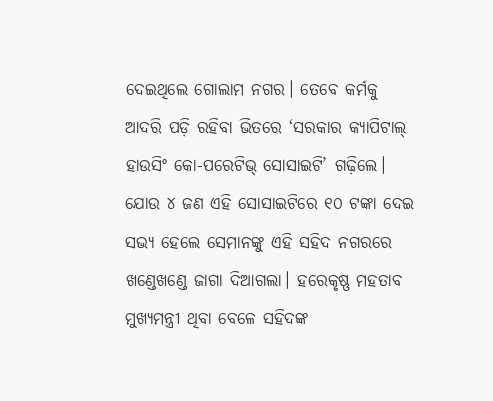ଦେଇଥିଲେ ଗୋଲାମ ନଗର। ତେବେ କର୍ମକୁ ଆଦରି ପଡ଼ି ରହିବା ଭିତରେ ‘ସରକାର କ୍ୟାପିଟାଲ୍‌ ହାଉସିଂ କୋ-ପରେଟିଭ୍‌ ସୋସାଇଟି’ ଗଢ଼ିଲେ। ଯୋଉ ୪ ଜଣ ଏହି ସୋସାଇଟିରେ ୧୦ ଟଙ୍କା ଦେଇ ସଭ୍ୟ ହେଲେ ସେମାନଙ୍କୁ ଏହି ସହିଦ ନଗରରେ ଖଣ୍ଡେଖଣ୍ଡେ ଜାଗା ଦିଆଗଲା। ହରେକୃଷ୍ଣ ମହତାବ ମୁଖ୍ୟମନ୍ତ୍ରୀ ଥିବା ବେଳେ ସହିଦଙ୍କ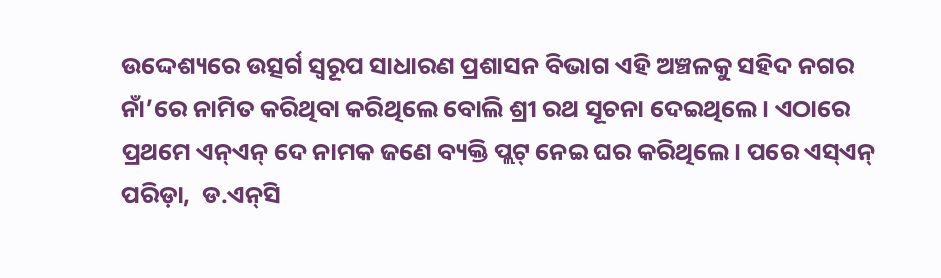ଉଦ୍ଦେଶ୍ୟରେ ଉତ୍ସର୍ଗ ସ୍ୱରୂପ ସାଧାରଣ ପ୍ରଶାସନ ବିଭାଗ ଏହି ଅଞ୍ଚଳକୁ ସହିଦ ନଗର ନାଁ’ରେ ନାମିତ କରିଥିବା କରିଥିଲେ ବୋଲି ଶ୍ରୀ ରଥ ସୂଚନା ଦେଇଥିଲେ। ଏଠାରେ ପ୍ରଥମେ ଏନ୍‌ଏନ୍‌ ଦେ ନାମକ ଜଣେ ବ୍ୟକ୍ତି ପ୍ଲଟ୍‌ ନେଇ ଘର କରିଥିଲେ। ପରେ ଏସ୍‌ଏନ୍‌ ପରିଡ଼ା,  ଡ.ଏନ୍‌ସି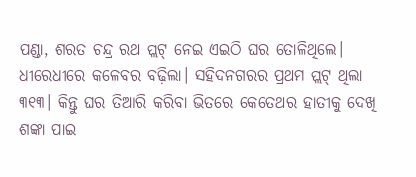ପଣ୍ଡା, ଶରତ ଚନ୍ଦ୍ର ରଥ ପ୍ଲଟ୍‌ ନେଇ ଏଇଠି ଘର ତୋଳିଥିଲେ। ଧୀରେଧୀରେ କଳେବର ବଢ଼ିଲା। ସହିଦନଗରର ପ୍ରଥମ ପ୍ଲଟ୍‌ ଥିଲା ୩୧୩। କିନ୍ତୁ ଘର ତିଆରି କରିବା ଭିତରେ କେତେଥର ହାତୀକୁ ଦେଖି ଶଙ୍କା ପାଇ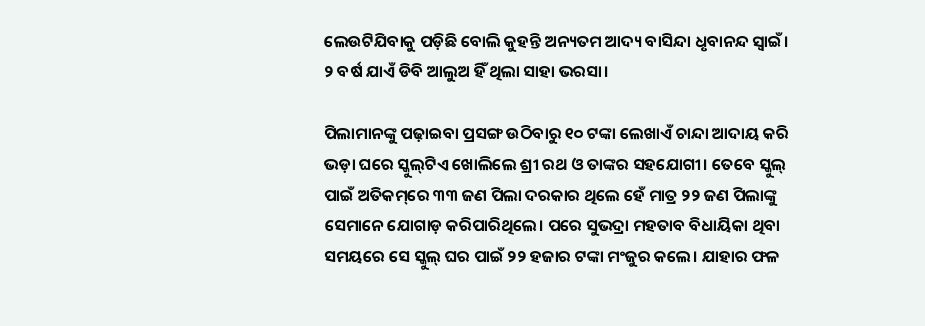ଲେଉଟିଯିବାକୁ ପଡ଼ିଛି ବୋଲି କୁହନ୍ତି ଅନ୍ୟତମ ଆଦ୍ୟ ବାସିନ୍ଦା ଧୃବାନନ୍ଦ ସ୍ୱାଇଁ। ୨ ବର୍ଷ ଯାଏଁ ଡିବି ଆଲୁଅ ହିଁ ଥିଲା ସାହା ଭରସା।

ପିଲାମାନଙ୍କୁ ପଢ଼ାଇବା ପ୍ରସଙ୍ଗ ଉଠିବାରୁ ୧୦ ଟଙ୍କା ଲେଖାଏଁ ଚାନ୍ଦା ଆଦାୟ କରି ଭଡ଼ା ଘରେ ସ୍କୁଲ୍‌ଟିଏ ଖୋଲିଲେ ଶ୍ରୀ ରଥ ଓ ତାଙ୍କର ସହଯୋଗୀ। ତେବେ ସ୍କୁଲ୍‌ ପାଇଁ ଅତିକମ୍‌ରେ ୩୩ ଜଣ ପିଲା ଦରକାର ଥିଲେ ହେଁ ମାତ୍ର ୨୨ ଜଣ ପିଲାଙ୍କୁ ସେମାନେ ଯୋଗାଡ଼ କରିପାରିଥିଲେ। ପରେ ସୁଭଦ୍ରା ମହତାବ ବିଧାୟିକା ଥିବା ସମୟରେ ସେ ସ୍କୁଲ୍‌ ଘର ପାଇଁ ୨୨ ହଜାର ଟଙ୍କା ମଂଜୁର କଲେ। ଯାହାର ଫଳ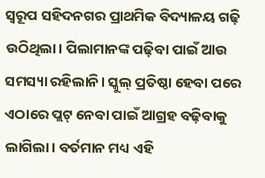ସ୍ୱରୂପ ସହିଦନଗର ପ୍ରାଥମିକ ବିଦ୍ୟାଳୟ ଗଢ଼ି ଉଠିଥିଲା। ପିଲାମାନଙ୍କ ପଢ଼ିବା ପାଇଁ ଆଉ ସମସ୍ୟା ରହିଲାନି। ସ୍କୁଲ୍‌ ପ୍ରତିଷ୍ଠା ହେବା ପରେ ଏଠାରେ ପ୍ଲଟ୍‌ ନେବା ପାଇଁ ଆଗ୍ରହ ବଢ଼ିବାକୁ ଲାଗିଲା। ବର୍ତମାନ ମଧ୍ୟ ଏହି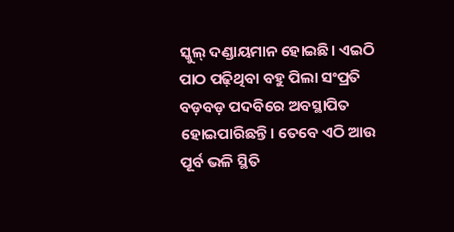ସ୍କୁଲ୍‌ ଦଣ୍ଡାୟମାନ ହୋଇଛି। ଏଇଠି ପାଠ ପଢ଼ିଥିବା ବହୁ ପିଲା ସଂପ୍ରତି ବଡ଼ବଡ଼ ପଦବିରେ ଅବସ୍ଥାପିତ ହୋଇପାରିଛନ୍ତି। ତେବେ ଏଠି ଆଉ ପୂର୍ବ ଭଳି ସ୍ଥିତି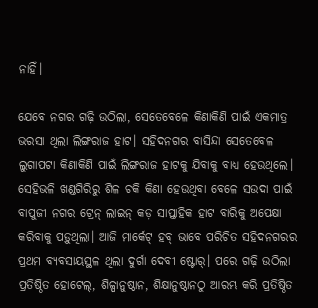ନାହିଁ।

ଯେବେ ନଗର ଗଢ଼ି ଉଠିଲା, ସେତେବେଳେ କିଣାକିଣି ପାଇଁ ଏକମାତ୍ର ଭରସା ଥିଲା ଲିଙ୍ଗରାଜ ହାଟ। ସହିଦନଗର ବାସିନ୍ଦା ସେତେବେଳ ଲୁଗାପଟା କିଣାକିଣି ପାଇଁ ଲିଙ୍ଗରାଜ ହାଟକୁ ଯିବାକୁ ବାଧ୍ୟ ହେଉଥିଲେ। ସେହିଭଳି ଖଣ୍ଡଗିରିରୁ ଶିଳ ଚକି କିଣା ହେଉଥିବା ବେଳେ ସଉଦା ପାଇଁ ବାପୁଜୀ ନଗର ଟ୍ରେନ୍‌ ଲାଇନ୍‌ କଡ଼ ସାପ୍ତାହିକ ହାଟ ବାରିକୁ ଅପେକ୍ଷା କରିବାକୁ ପଡ଼ୁଥିଲା। ଆଜି ମାର୍କେଟ୍‌ ହବ୍‌ ଭାବେ ପରିଚିତ ସହିଦନଗରର ପ୍ରଥମ ବ୍ୟବସାୟସ୍ଥଳ ଥିଲା ଦୁର୍ଗା ଦେବୀ ଷ୍ଟୋର୍‌। ପରେ ଗଢ଼ି ଉଠିଲା ପ୍ରତିଷ୍ଠିତ ହୋଟେଲ୍‌, ଶିଳ୍ପାନୁଷ୍ଠାନ, ଶିକ୍ଷାନୁଷ୍ଠାନଠୁ ଆରମ୍ଭ କରି ପ୍ରତିଷ୍ଠିତ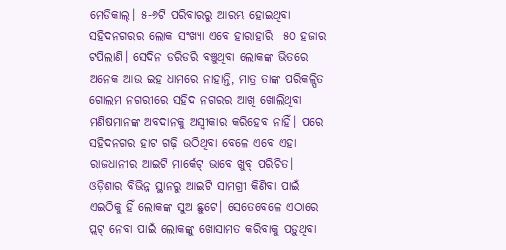ମେଡିକାଲ୍‌। ୫-୬ଟି ପରିବାରରୁ ଆରମ୍ଭ ହୋଇଥିବା ସହିଦନଗରର ଲୋକ ସଂଖ୍ୟା ଏବେ ହାରାହାରି  ୫୦ ହଜାର ଟପିଲାଣି। ସେଦିନ ଡରିଡରି ବଞ୍ଚୁଥିବା ଲୋକଙ୍କ ଭିତରେ ଅନେକ ଆଉ ଇହ ଧାମରେ ନାହାନ୍ତି, ମାତ୍ର ତାଙ୍କ ପରିକଳ୍ପିତ ଗୋଲମ ନଗରୀରେ ସହିଦ ନଗରର ଆଖି ଖୋଲିଥିବା ମଣିଷମାନଙ୍କ ଅବଦାନକୁ ଅସ୍ୱୀକାର କରିହେବ ନାହିଁ। ପରେ ସହିଦନଗର ହାଟ ଗଢ଼ି ଉଠିଥିବା ବେଳେ ଏବେ ଏହା ରାଜଧାନୀର ଆଇଟି ମାର୍କେଟ୍‌ ଭାବେ ଖୁବ୍‌ ପରିଚିତ। ଓଡ଼ିଶାର ବିଭିନ୍ନ ସ୍ଥାନରୁ ଆଇଟି ସାମଗ୍ରୀ କିଣିବା ପାଇଁ ଏଇଠିକୁ ହିଁ ଲୋକଙ୍କ ସୁଅ ଛୁଟେ। ସେତେବେଳେ ଏଠାରେ ପ୍ଲଟ୍‌ ନେବା ପାଇଁ ଲୋକଙ୍କୁ ଖୋସାମତ କରିବାକୁ ପଡ଼ୁଥିବା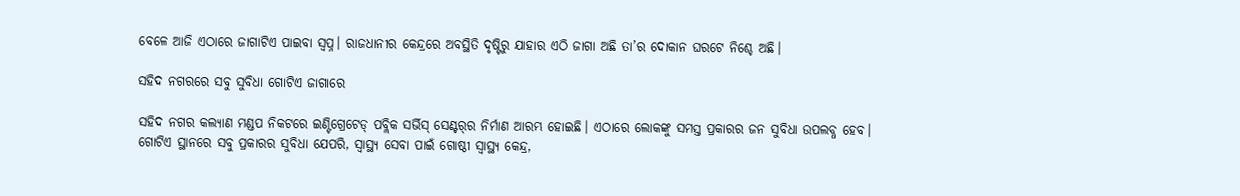ବେଳେ ଆଜି ଏଠାରେ ଜାଗାଟିଏ ପାଇବା ସ୍ୱପ୍ନ। ରାଜଧାନୀର କେନ୍ଦ୍ରରେ ଅବସ୍ଥିତି ଦୃଷ୍ଟିରୁ ଯାହାର ଏଠି ଜାଗା ଅଛି ତା’ର ଦୋକାନ ଘରଟେ ନିଶ୍ଚେ ଅଛି।

ସହିଦ ନଗରରେ ସବୁ ସୁବିଧା ଗୋଟିଏ ଜାଗାରେ

ସହିଦ ନଗର କଲ୍ୟାଣ ମଣ୍ଡପ ନିକଟରେ ଇଣ୍ଟିଗ୍ରେଟେଡ୍‌ ପବ୍ଲିକ ସର୍ଭିସ୍‌ ସେଣ୍ଟର୍‌ର ନିର୍ମାଣ ଆରମ୍ଭ ହୋଇଛି। ଏଠାରେ ଲୋକଙ୍କୁ ସମସ୍ତ ପ୍ରକାରର ଜନ ସୁବିଧା ଉପଲବ୍ଧ ହେବ। ଗୋଟିଏ ସ୍ଥାନରେ ସବୁ ପ୍ରକାରର ସୁବିଧା ଯେପରି, ସ୍ୱାସ୍ଥ୍ୟ ସେବା ପାଇଁ ଗୋଷ୍ଠୀ ସ୍ୱାସ୍ଥ୍ୟ କେନ୍ଦ୍ର,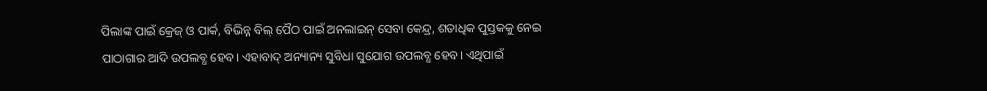ପିଲାଙ୍କ ପାଇଁ କ୍ରେଜ୍‌ ଓ ପାର୍କ, ବିଭିନ୍ନ ବିଲ୍‌ ପୈଠ ପାଇଁ ଅନଲାଇନ୍‌ ସେବା କେନ୍ଦ୍ର, ଶତାଧିକ ପୁସ୍ତକକୁ ନେଇ ପାଠାଗାର ଆଦି ଉପଲବ୍ଧ ହେବ। ଏହାବାଦ୍‌ ଅନ୍ୟାନ୍ୟ ସୁବିଧା ସୁଯୋଗ ଉପଲବ୍ଧ ହେବ। ଏଥିପାଇଁ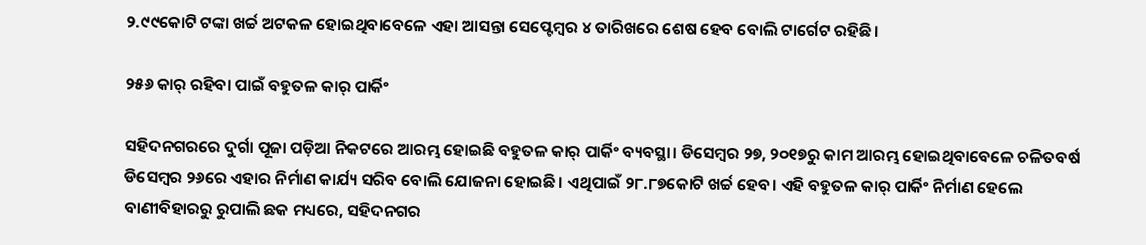୨.୯୯କୋଟି ଟଙ୍କା ଖର୍ଚ୍ଚ ଅଟକଳ ହୋଇଥିବାବେଳେ ଏହା ଆସନ୍ତା ସେପ୍ଟେମ୍ବର ୪ ତାରିଖରେ ଶେଷ ହେବ ବୋଲି ଟାର୍ଗେଟ ରହିଛି।

୨୫୬ କାର୍‌ ରହିବା ପାଇଁ ବହୁତଳ କାର୍‌ ପାର୍କିଂ

ସହିଦନଗରରେ ଦୁର୍ଗା ପୂଜା ପଡ଼ିଆ ନିକଟରେ ଆରମ୍ଭ ହୋଇଛି ବହୁତଳ କାର୍‌ ପାର୍କିଂ ବ୍ୟବସ୍ଥା। ଡିସେମ୍ବର ୨୭, ୨୦୧୭ରୁ କାମ ଆରମ୍ଭ ହୋଇଥିବାବେଳେ ଚଳିତବର୍ଷ ଡିସେମ୍ବର ୨୬ରେ ଏହାର ନିର୍ମାଣ କାର୍ଯ୍ୟ ସରିବ ବୋଲି ଯୋଜନା ହୋଇଛି। ଏଥିପାଇଁ ୨୮.୮୭କୋଟି ଖର୍ଚ୍ଚ ହେବ। ଏହି ବହୁତଳ କାର୍‌ ପାର୍କିଂ ନିର୍ମାଣ ହେଲେ ବାଣୀବିହାରରୁ ରୁପାଲି ଛକ ମଧ୍ୟରେ, ସହିଦନଗର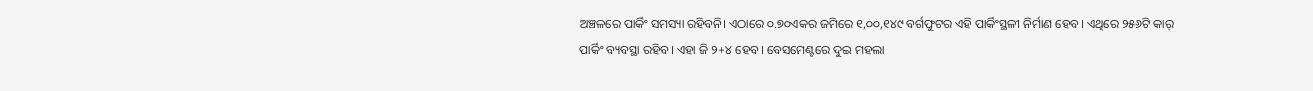ଅଞ୍ଚଳରେ ପାର୍କିଂ ସମସ୍ୟା ରହିବନି। ଏଠାରେ ୦.୭୦ଏକର ଜମିରେ ୧,୦୦,୧୪୯ ବର୍ଗଫୁଟର ଏହି ପାର୍କିଂସ୍ଥଳୀ ନିର୍ମାଣ ହେବ। ଏଥିରେ ୨୫୬ଟି କାର୍‌ ପାର୍କିଂ ବ୍ୟବସ୍ଥା ରହିବ। ଏହା ଜି ୨+୪ ହେବ। ବେସମେଣ୍ଟରେ ଦୁଇ ମହଲା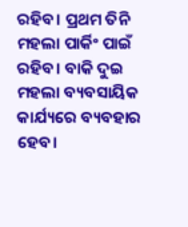ରହିବ। ପ୍ରଥମ ତିନି ମହଲା ପାର୍କିଂ ପାଇଁ ରହିବ। ବାକି ଦୁଇ ମହଲା ବ୍ୟବସାୟିକ କାର୍ଯ୍ୟରେ ବ୍ୟବହାର ହେବ।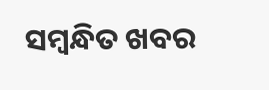ସମ୍ବନ୍ଧିତ ଖବର